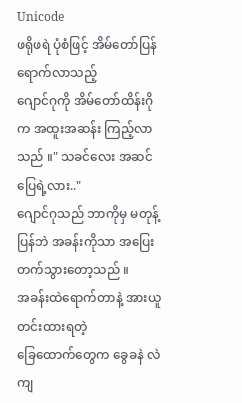Unicode
ဖရိုဖရဲ ပုံစံဖြင့် အိမ်တော်ပြန်ရောက်လာသည့်
ဂျောင်ဂုကို အိမ်တော်ထိန်းဂိုက အထူးအဆန်း ကြည့်လာသည် ။" သခင်လေး အဆင်ပြေရဲ့လား.."
ဂျောင်ဂုသည် ဘာကိုမှ မတုန့်ပြန်ဘဲ အခန်းကိုသာ အပြေးတက်သွားတော့သည် ။
အခန်းထဲရောက်တာနဲ့ အားယူတင်းထားရတဲ့
ခြေထောက်တွေက ခွေခနဲ လဲကျ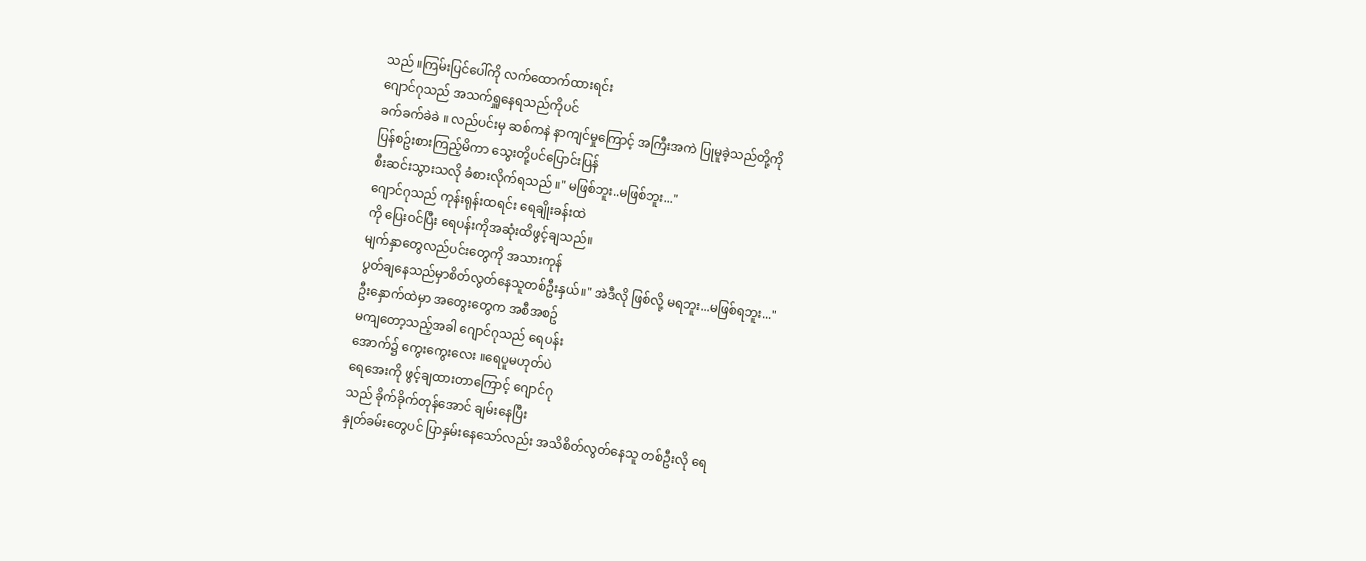သည် ။ကြမ်းပြင်ပေါ်ကို လက်ထောက်ထားရင်း
ဂျောင်ဂုသည် အသက်ရှူနေရသည်ကိုပင်
ခက်ခက်ခဲခဲ ။ လည်ပင်းမှ ဆစ်ကနဲ နာကျင်မှုကြောင့် အကြီးအကဲ ပြုမူခဲ့သည်တို့ကို
ပြန်စဥ်းစားကြည့်မိကာ သွေးတို့ပင်ပြောင်းပြန်
စီးဆင်းသွားသလို ခံစားလိုက်ရသည် ။" မဖြစ်ဘူး..မဖြစ်ဘူး..."
ဂျောင်ဂုသည် ကုန်းရုန်းထရင်း ရေချိုးခန်းထဲ
ကို ပြေးဝင်ပြီး ရေပန်းကိုအဆုံးထိဖွင့်ချသည်။
မျက်နှာတွေလည်ပင်းတွေကို အသားကုန်
ပွတ်ချနေသည်မှာစိတ်လွတ်နေသူတစ်ဦးနှယ်။" အဲဒီလို ဖြစ်လို့ မရဘူး...မဖြစ်ရဘူး..."
ဦးနှောက်ထဲမှာ အတွေးတွေက အစီအစဥ်
မကျတော့သည့်အခါ ဂျောင်ဂုသည် ရေပန်း
အောက်၌ ကွေးကွေးလေး ။ရေပူမဟုတ်ပဲ
ရေအေးကို ဖွင့်ချထားတာကြောင့် ဂျောင်ဂု
သည် ခိုက်ခိုက်တုန်အောင် ချမ်းနေပြီး
နှုတ်ခမ်းတွေပင် ပြာနှမ်းနေသော်လည်း အသိစိတ်လွတ်နေသူ တစ်ဦးလို ရေ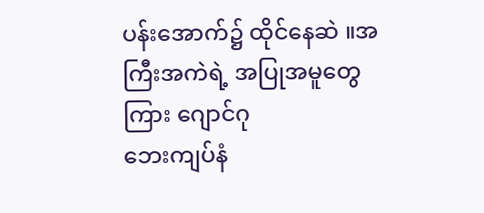ပန်းအောက်၌ ထိုင်နေဆဲ ။အကြီးအကဲရဲ့ အပြုအမူတွေကြား ဂျောင်ဂု
ဘေးကျပ်နံ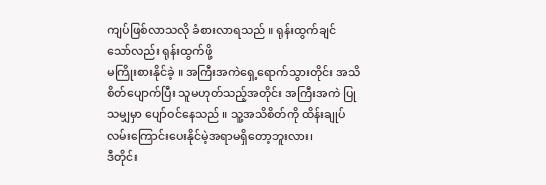ကျပ်ဖြစ်လာသလို ခံစားလာရသည် ။ ရုန်းထွက်ချင်သော်လည်း ရုန်းထွက်ဖို့
မကြိုးစားနိုင်ခဲ့ ။ အကြီးအကဲရှေ့ရောက်သွားတိုင်း အသိစိတ်ပျောက်ပြီး သူမဟုတ်သည့်အတိုင်း အကြီးအကဲ ပြုသမျှမှာ ပျော်ဝင်နေသည် ။ သူ့အသိစိတ်ကို ထိန်းချုပ်လမ်းကြောင်းပေးနိုင်မဲ့အရာမရှိတော့ဘူးလား၊
ဒီတိုင်း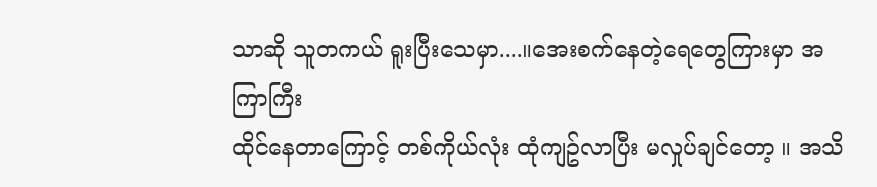သာဆို သူတကယ် ရူးပြီးသေမှာ....။အေးစက်နေတဲ့ရေတွေကြားမှာ အကြာကြီး
ထိုင်နေတာကြောင့် တစ်ကိုယ်လုံး ထုံကျဥ်လာပြီး မလှုပ်ချင်တော့ ။ အသိ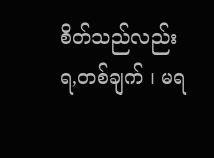စိတ်သည်လည်း ရ,တစ်ချက် ၊ မရ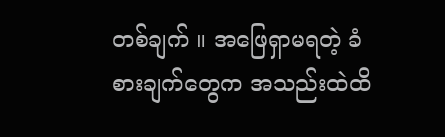တစ်ချက် ။ အဖြေရှာမရတဲ့ ခံစားချက်တွေက အသည်းထဲထိ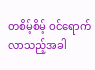တစိမ့်စိမ့် ဝင်ရောက်လာသည့်အခါ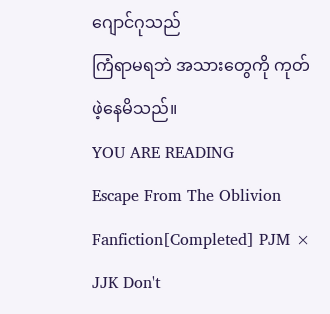ဂျောင်ဂုသည်
ကြံရာမရဘဲ အသားတွေကို ကုတ်ဖဲ့နေမိသည်။
YOU ARE READING
Escape From The Oblivion
Fanfiction[Completed] PJM × JJK Don't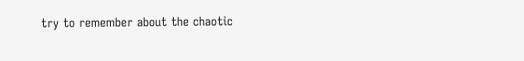try to remember about the chaotic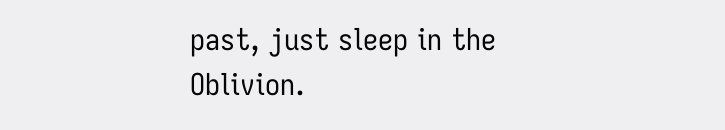past, just sleep in the Oblivion.